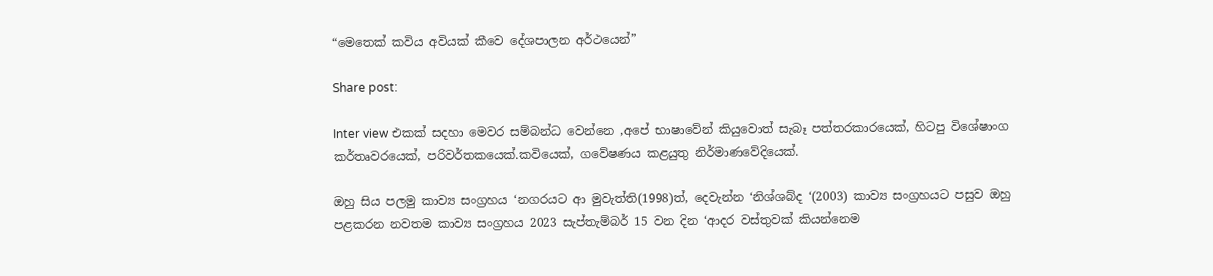“මෙතෙක් කවිය අවියක් කීවෙ දේශපාලන අර්ථයෙන්”

Share post:

Inter view එකක් සදහා මෙවර සම්බන්ධ වෙන්නෙ ,අපේ භාෂාවේන් කියුවොත් සැබෑ පත්තරකාරයෙක්, හිටපු විශේෂාංග කර්තෘවරයෙක්, පරිවර්තකයෙක්.කවියෙක්, ගවේෂණය කළයුතු නිර්මාණවේදියෙක්.

ඔහු සිය පලමු කාව්‍ය සංග්‍රහය ‘නගරයට ආ මුවැත්ති(1998)ත්, දෙවැන්න ‘නිශ්ශබ්ද ‘(2003) කාව්‍ය සංග්‍රහයට පසුව ඔහු පළකරන නවතම කාව්‍ය සංග්‍රහය 2023 සැප්තැම්බර් 15 වන දින ‘ආදර වස්තුවක් කියන්නෙම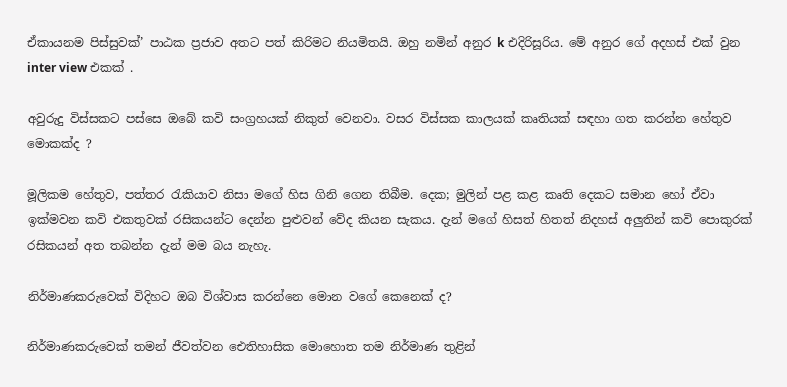ඒකායනම පිස්සුවක්’ පාඨක ප්‍රජාව අතට පත් කිරිමට නියමිතයි. ඔහු නමින් අනුර k එදිරිසූරිය. මේ අනුර ගේ අදහස් එක් වුන inter view එකක් .

අවුරුදු විස්සකට පස්සෙ ඔබේ කවි සංග්‍රහයක් නිකුත් වෙනවා. වසර විස්සක කාලයක් කෘතියක් සඳහා ගත කරන්න හේතුව මොකක්ද ?

මූලිකම හේතුව, පත්තර රැකියාව නිසා මගේ හිස ගිනි ගෙන තිබීම. දෙක; මුලින් පළ කළ කෘති දෙකට සමාන හෝ ඒවා ඉක්මවන කවි එකතුවක් රසිකයන්ට දෙන්න පුළුවන් වේද කියන සැකය. දැන් මගේ හිසත් හිතත් නිදහස් අලුතින් කවි පොකුරක් රසිකයන් අත තබන්න දැන් මම බය නැහැ.

නිර්මාණකරුවෙක් විදිහට ඔබ විශ්වාස කරන්නෙ මොන වගේ කෙනෙක් ද?

නිර්මාණකරුවෙක් තමන් ජීවත්වන ඓතිහාසික මොහොත තම නිර්මාණ තුළින්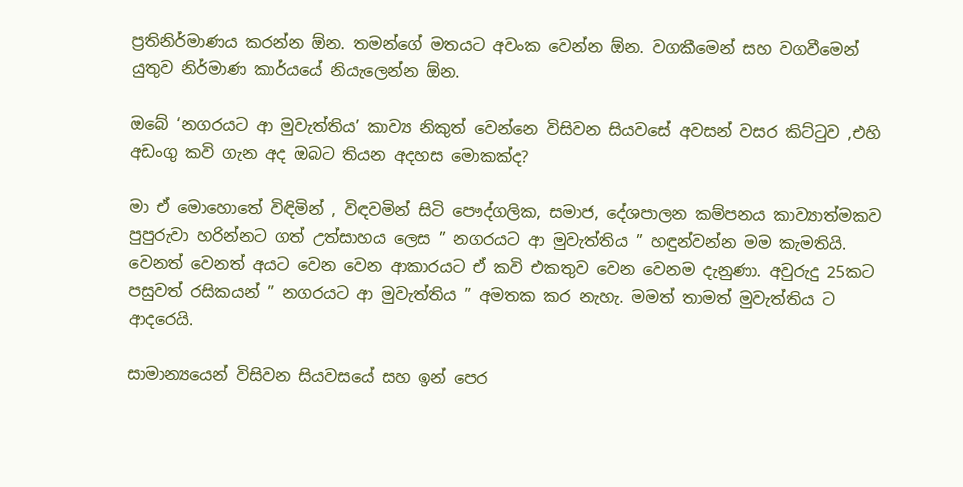ප්‍රතිනිර්මාණය කරන්න ඕන. තමන්ගේ මතයට අවංක වෙන්න ඕන. වගකීමෙන් සහ වගවීමෙන් යුතුව නිර්මාණ කාර්යයේ නියැලෙන්න ඕන.

ඔබේ ‘නගරයට ආ මුවැත්තිය’ කාව්‍ය නිකුත් වෙන්නෙ විසිවන සියවසේ අවසන් වසර කිට්ටුව ,එහි අඩංගු කවි ගැන අද ඔබට තියන අදහස මොකක්ද?

මා ඒ මොහොතේ විඳිමින් , විඳවමින් සිටි පෞද්ගලික, සමාජ, දේශපාලන කම්පනය කාව්‍යාත්මකව පුපුරුවා හරින්නට ගත් උත්සාහය ලෙස ” නගරයට ආ මුවැත්තිය ” හඳුන්වන්න මම කැමතියි. වෙනත් වෙනත් අයට වෙන වෙන ආකාරයට ඒ කවි එකතුව වෙන වෙනම දැනුණා. අවුරුදු 25කට පසුවත් රසිකයන් ” නගරයට ආ මුවැත්තිය ” අමතක කර නැහැ. මමත් තාමත් මුවැත්තිය ට ආදරෙයි.

සාමාන්‍යයෙන් විසිවන සියවසයේ සහ ඉන් පෙර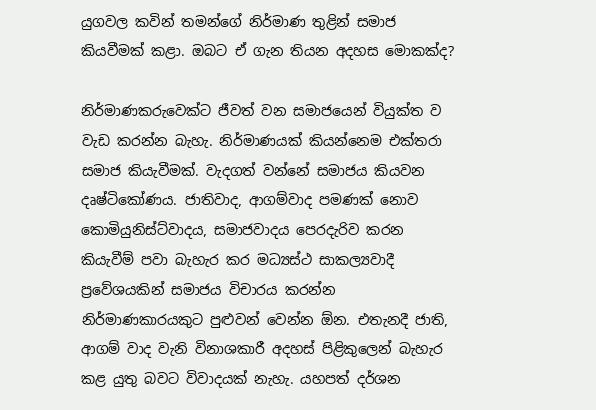යුගවල කවින් තමන්ගේ නිර්මාණ තුළින් සමාජ කියවීමක් කළා. ඔබට ඒ ගැන තියන අදහස මොකක්ද?

නිර්මාණකරුවෙක්ට ජීවත් වන සමාජයෙන් වියුක්ත ව වැඩ කරන්න බැහැ. නිර්මාණයක් කියන්නෙම එක්තරා සමාජ කියැවීමක්. වැදගත් වන්නේ සමාජය කියවන දෘෂ්ටිකෝණය. ජාතිවාද, ආගම්වාද පමණක් නොව කොමියුනිස්ට්වාදය, සමාජවාදය පෙරදැරිව කරන කියැවීම් පවා බැහැර කර මධ්‍යස්ථ සාකල්‍යවාදී ප්‍රවේශයකින් සමාජය විචාරය කරන්න නිර්මාණකාරයකුට පුළුවන් වෙන්න ඕන. එතැනදී ජාති, ආගම් වාද වැනි විනාශකාරී අදහස් පිළිකුලෙන් බැහැර කළ යුතු බවට විවාදයක් නැහැ. යහපත් දර්ශන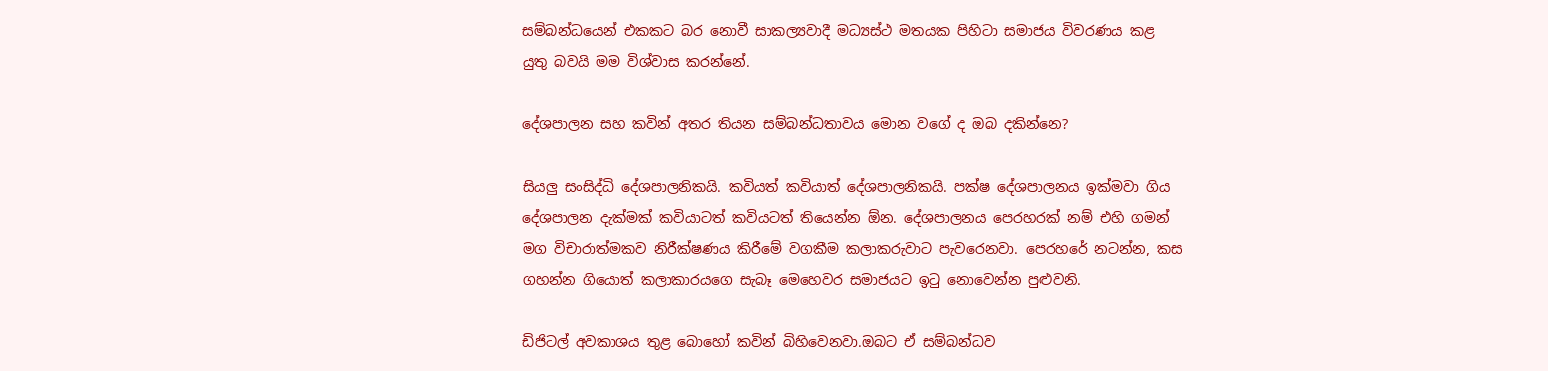සම්බන්ධයෙන් එකකට බර නොවී සාකල්‍යවාදී මධ්‍යස්ථ මතයක පිහිටා සමාජය විවරණය කළ යුතු බවයි මම විශ්වාස කරන්නේ.

දේශපාලන සහ කවින් අතර තියන සම්බන්ධතාවය මොන වගේ ද ඔබ දකින්නෙ?

සියලු සංසිද්ධි දේශපාලනිකයි. කවියත් කවියාත් දේශපාලනිකයි. පක්ෂ දේශපාලනය ඉක්මවා ගිය දේශපාලන දැක්මක් කවියාටත් කවියටත් තියෙන්න ඕන. දේශපාලනය පෙරහරක් නම් එහි ගමන් මග විචාරාත්මකව නිරීක්ෂණය කිරීමේ වගකීම කලාකරුවාට පැවරෙනවා. පෙරහරේ නටන්න, කස ගහන්න ගියොත් කලාකාරයගෙ සැබෑ මෙහෙවර සමාජයට ඉටු නොවෙන්න පුළුවනි.

ඩිජිටල් අවකාශය තුළ බොහෝ කවින් බිහිවෙනවා.ඔබට ඒ සම්බන්ධව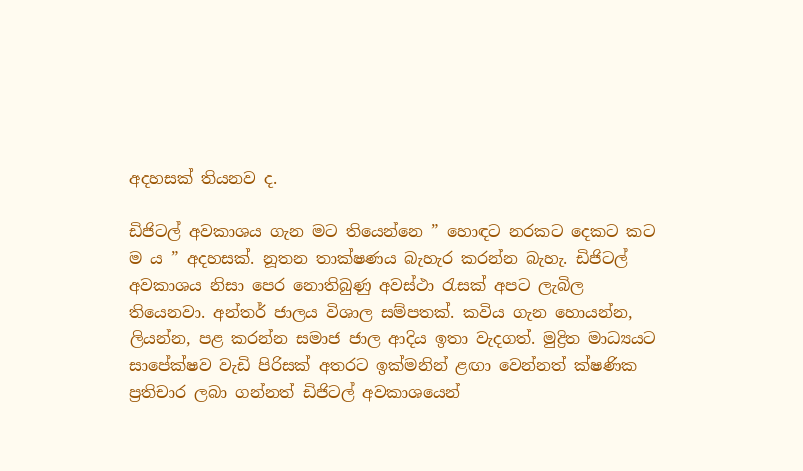අදහසක් තියනව ද.

ඩිජිටල් අවකාශය ගැන මට තියෙන්නෙ ” හොඳට නරකට දෙකට කට ම ය ” අදහසක්. නූතන තාක්ෂණය බැහැර කරන්න බැහැ. ඩිජිටල් අවකාශය නිසා පෙර නොතිබුණු අවස්ථා රැසක් අපට ලැබිල තියෙනවා. අන්තර් ජාලය විශාල සම්පතක්. කවිය ගැන හොයන්න, ලියන්න, පළ කරන්න සමාජ ජාල ආදිය ඉතා වැදගත්. මුද්‍රිත මාධ්‍යයට සාපේක්ෂව වැඩි පිරිසක් අතරට ඉක්මනින් ළඟා වෙන්නත් ක්ෂණික ප්‍රතිචාර ලබා ගන්නත් ඩිජිටල් අවකාශයෙන්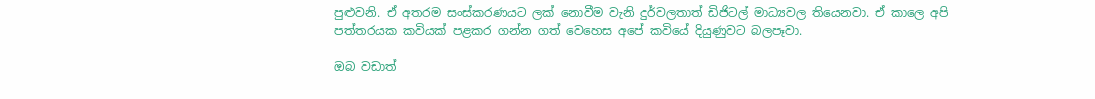පුළුවනි. ඒ අතරම සංස්කරණයට ලක් නොවීම වැනි දුර්වලතාත් ඩිජිටල් මාධ්‍යවල තියෙනවා. ඒ කාලෙ අපි පත්තරයක කවියක් පළකර ගන්න ගත් වෙහෙස අපේ කවියේ දියුණුවට බලපෑවා.

ඔබ වඩාත්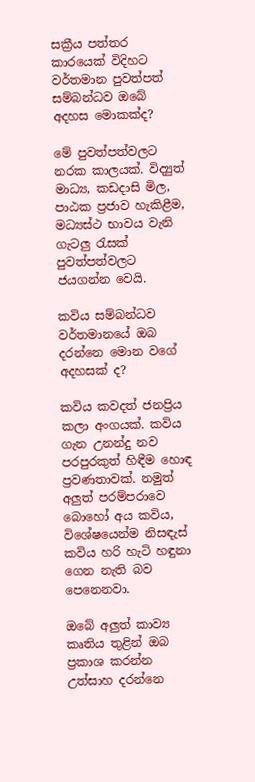සක්‍රීය පත්තර කාරයෙක් විදිහට වර්තමාන පුවත්පත් සම්බන්ධව ඔබේ අදහස මොකක්ද?

මේ පුවත්පත්වලට නරක කාලයක්. විද්‍යුත් මාධ්‍ය, කඩදාසි මිල, පාඨක ප්‍රජාව හැකිළීම, මධ්‍යස්ථ භාවය වැනි ගැටලු රැසක් පුවත්පත්වලට ජයගන්න වෙයි.

කවිය සම්බන්ධව වර්තමානයේ ඔබ දරන්නෙ මොන වගේ අදහසක් ද?

කවිය කවදත් ජනප්‍රිය කලා අංගයක්. කවිය ගැන උනන්දු නව පරපුරකුත් හිඳීම හොඳ ප්‍රවණතාවක්. නමුත් අලුත් පරම්පරාවෙ බොහෝ අය කවිය, විශේෂයෙන්ම නිසඳැස් කවිය හරි හැටි හඳුනා ගෙන නැති බව පෙනෙනවා.

ඔබේ අලුත් කාව්‍ය කෘතිය තුළින් ඔබ ප්‍රකාශ කරන්න උත්සාහ දරන්නෙ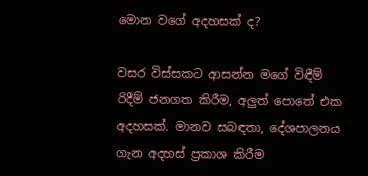මොන වගේ අදහසක් ද?

වසර විස්සකට ආසන්න මගේ විඳීම් රිදීම් ජනගත කිරීම, අලුත් පොතේ එක අදහසක්. මානව සබඳතා, දේශපාලනය ගැන අදහස් ප්‍රකාශ කිරීම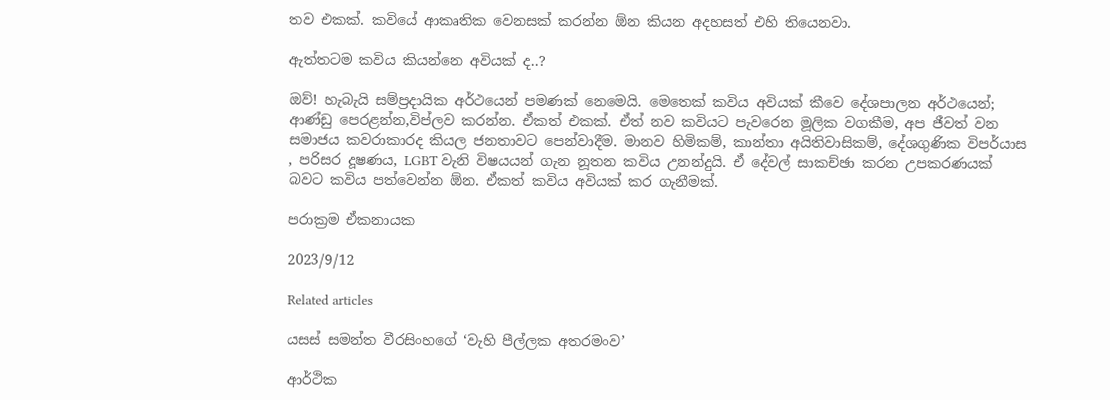තව එකක්. කවියේ ආකෘතික වෙනසක් කරන්න ඕන කියන අදහසත් එහි තියෙනවා.

ඇත්තටම කවිය කියන්නෙ අවියක් ද..?

ඔව්! හැබැයි සම්ප්‍රදායික අර්ථයෙන් පමණක් නෙමෙයි. මෙතෙක් කවිය අවියක් කීවෙ දේශපාලන අර්ථයෙන්; ආණ්ඩු පෙරළන්න,විප්ලව කරන්න. ඒකත් එකක්. ඒත් නව කවියට පැවරෙන මූලික වගකීම, අප ජීවත් වන සමාජය කවරාකාරද කියල ජනතාවට පෙන්වාදීම. මානව හිමිකම්, කාන්තා අයිතිවාසිකම්, දේශගුණික විපර්යාස , පරිසර දූෂණය, LGBT වැනි විෂයයන් ගැන නූතන කවිය උනන්දුයි. ඒ දේවල් සාකච්ඡා කරන උපකරණයක් බවට කවිය පත්වෙන්න ඕන. ඒකත් කවිය අවියක් කර ගැනීමක්.

පරාක්‍රම ඒකනායක

2023/9/12

Related articles

යසස් සමන්ත වීරසිංහගේ ‘වැහි පීල්ලක අතරමංව’

ආර්ථික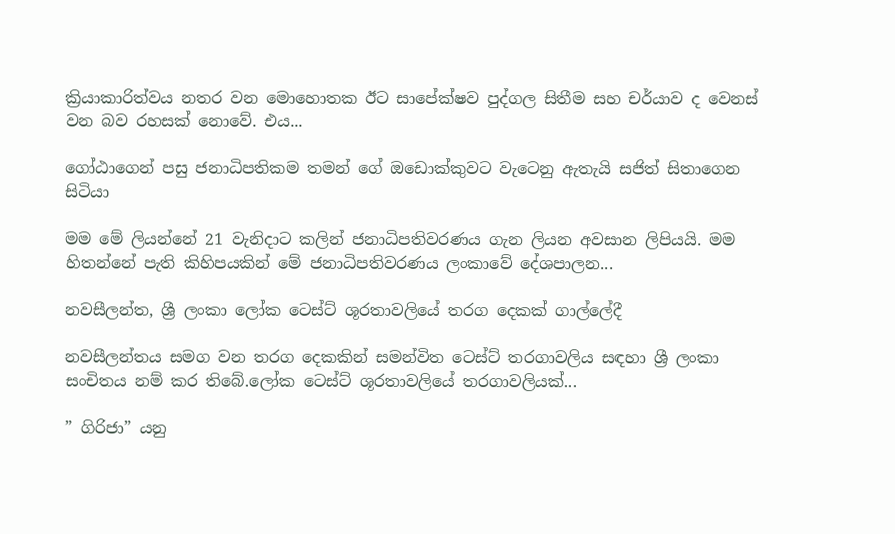ක්‍රියාකාරිත්වය නතර වන මොහොතක ඊට සාපේක්ෂව පුද්ගල සිතීම සහ චර්යාව ද වෙනස් වන බව රහසක් නොවේ. එය...

ගෝඨාගෙන් පසු ජනාධිපතිකම තමන් ගේ ඔඩොක්කුවට වැටෙනු ඇතැයි සජිත් සිතාගෙන සිටියා

මම මේ ලියන්නේ 21 වැනිදාට කලින් ජනාධිපතිවරණය ගැන ලියන අවසාන ලිපියයි. මම හිතන්නේ පැති කිහිපයකින් මේ ජනාධිපතිවරණය ලංකාවේ දේශපාලන...

නවසීලන්ත, ශ්‍රී ලංකා ලෝක ටෙස්ට් ශූරතාවලියේ තරග දෙකක් ගාල්ලේදී

නවසීලන්තය සමග වන තරග දෙකකින් සමන්විත ටෙස්ට් තරගාවලිය සඳහා ශ්‍රී ලංකා සංචිතය නම් කර තිබේ.ලෝක ටෙස්ට් ශූරතාවලියේ තරගාවලියක්...

” ගිරිජා” යනු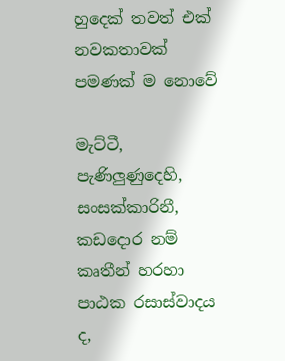හුදෙක් තවත් එක් නවකතාවක් පමණක් ම නොවේ

මැට්ටී, පැණිලුණුදෙහි, සංසක්කාරිනී, කඩදොර නම් කෘතීන් හරහා පාඨක රසාස්වාදය ද,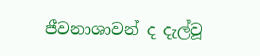ජීවනාශාවන් ද දැල්වූ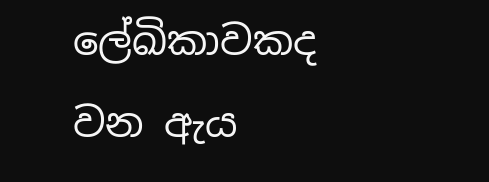ලේඛිකාවකද වන ඇය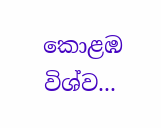කොළඹ විශ්ව...